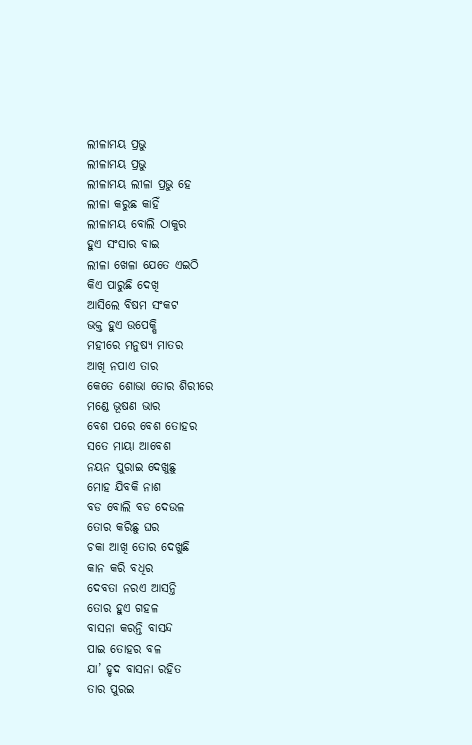ଲୀଳାମୟ ପ୍ରଭୁ
ଲୀଳାମୟ ପ୍ରଭୁ
ଲୀଳାମୟ ଲୀଳା ପ୍ରଭୁ ହେ
ଲୀଳା କରୁଛ କାହିଁ
ଲୀଳାମୟ ବୋଲି ଠାକୁର
ହୁଏ ସଂସାର ବାଇ
ଲୀଳା ଖେଳା ଯେତେ ଏଇଠି
କିଏ ପାରୁଛି ଦେଖି
ଆସିଲେ ବିଷମ ସଂକଟ
ଭକ୍ତ ହୁଏ ଉପେକ୍ଷି
ମହୀରେ ମନୁଷ୍ୟ ମାତର
ଆଖି ନପାଏ ତାର
କେତେ ଶୋଭା ତୋର ଶିରୀରେ
ମଣ୍ଡେ ଭୂଷଣ ଭାର
ବେଶ ପରେ ବେଶ ତୋହର
ସତେ ମାୟା ଆବେଶ
ନୟନ ପୁରାଇ ଦେଖୁଛୁ
ମୋହ ଯିବକି ନାଶ
ବଡ ବୋଲି ବଡ ଦେଉଳ
ତୋର କରିଛୁ ଘର
ଚକା ଆଖି ତୋର ଦେଖୁଛି
କାନ କରି ବଧିର
ଦେବତା ନରଏ ଆସନ୍ତି
ତୋର ହୁଏ ଗହଳ
ବାସନା କରନ୍ତି ବାସନ୍ଦ
ପାଇ ତୋହର ବଳ
ଯା’ ହୃଦ ବାସନା ରହିତ
ତାର ପୁରଇ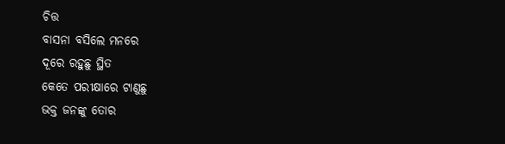ଚିତ୍ତ
ବାସନା ବସିଲେ ମନରେ
ଦୂରେ ରହୁଛୁ ସ୍ଥିତ
କେତେ ପରୀକ୍ଷାରେ ଟାଣୁଛୁ
ଭକ୍ତ ଜନଙ୍କୁ ତୋର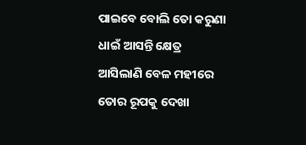ପାଇବେ ବୋଲି ତୋ କରୁଣା
ଧାଇଁ ଆସନ୍ତି କ୍ଷେତ୍ର
ଆସିଲାଣି ବେଳ ମହୀରେ
ତୋର ରୂପକୁ ଦେଖା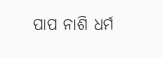ପାପ ନାଶି ଧର୍ମ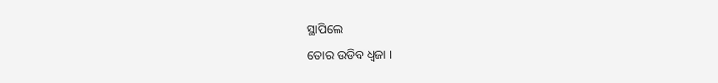ସ୍ଥାପିଲେ
ତୋର ଉଡିବ ଧ୍ଵଜା ।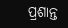ପ୍ରଶାନ୍ତ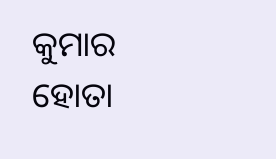କୁମାର ହୋତା